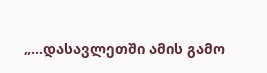„…დასავლეთში ამის გამო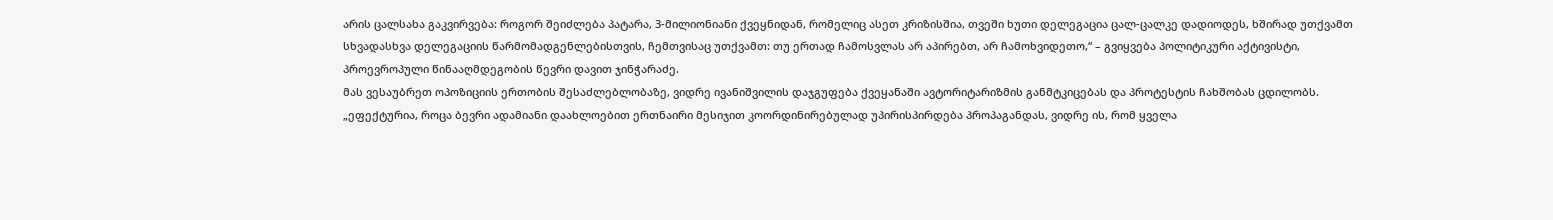არის ცალსახა გაკვირვება: როგორ შეიძლება პატარა, 3-მილიონიანი ქვეყნიდან, რომელიც ასეთ კრიზისშია, თვეში ხუთი დელეგაცია ცალ-ცალკე დადიოდეს, ხშირად უთქვამთ სხვადასხვა დელეგაციის წარმომადგენლებისთვის, ჩემთვისაც უთქვამთ: თუ ერთად ჩამოსვლას არ აპირებთ, არ ჩამოხვიდეთო,“ – გვიყვება პოლიტიკური აქტივისტი, პროევროპული წინააღმდეგობის წევრი დავით ჯინჭარაძე.
მას ვესაუბრეთ ოპოზიციის ერთობის შესაძლებლობაზე, ვიდრე ივანიშვილის დაჯგუფება ქვეყანაში ავტორიტარიზმის განმტკიცებას და პროტესტის ჩახშობას ცდილობს.
„ეფექტურია, როცა ბევრი ადამიანი დაახლოებით ერთნაირი მესიჯით კოორდინირებულად უპირისპირდება პროპაგანდას, ვიდრე ის, რომ ყველა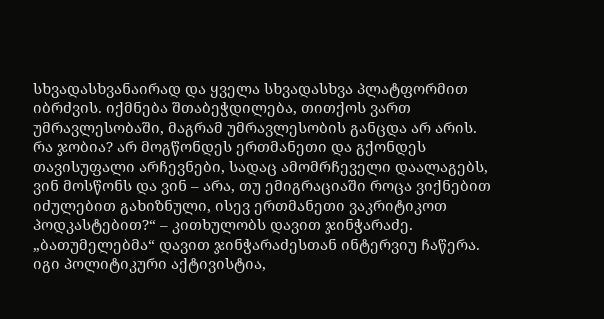სხვადასხვანაირად და ყველა სხვადასხვა პლატფორმით იბრძვის. იქმნება შთაბეჭდილება, თითქოს ვართ უმრავლესობაში, მაგრამ უმრავლესობის განცდა არ არის.
რა ჯობია? არ მოგწონდეს ერთმანეთი და გქონდეს თავისუფალი არჩევნები, სადაც ამომრჩეველი დაალაგებს, ვინ მოსწონს და ვინ – არა, თუ ემიგრაციაში როცა ვიქნებით იძულებით გახიზნული, ისევ ერთმანეთი ვაკრიტიკოთ პოდკასტებით?“ – კითხულობს დავით ჯინჭარაძე.
„ბათუმელებმა“ დავით ჯინჭარაძესთან ინტერვიუ ჩაწერა. იგი პოლიტიკური აქტივისტია,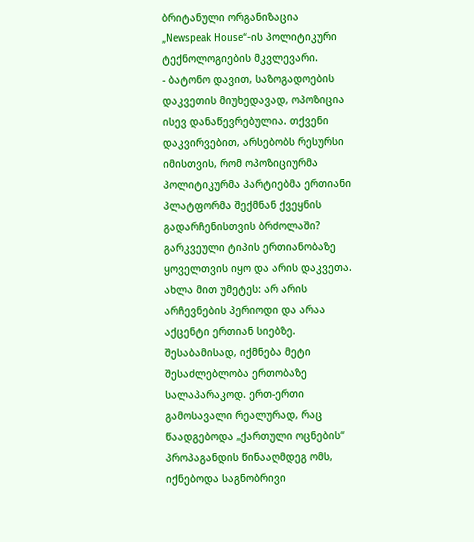ბრიტანული ორგანიზაცია „Newspeak House“-ის პოლიტიკური ტექნოლოგიების მკვლევარი.
- ბატონო დავით, საზოგადოების დაკვეთის მიუხედავად, ოპოზიცია ისევ დანაწევრებულია. თქვენი დაკვირვებით, არსებობს რესურსი იმისთვის, რომ ოპოზიციურმა პოლიტიკურმა პარტიებმა ერთიანი პლატფორმა შექმნან ქვეყნის გადარჩენისთვის ბრძოლაში?
გარკვეული ტიპის ერთიანობაზე ყოველთვის იყო და არის დაკვეთა. ახლა მით უმეტეს: არ არის არჩევნების პერიოდი და არაა აქცენტი ერთიან სიებზე. შესაბამისად, იქმნება მეტი შესაძლებლობა ერთობაზე სალაპარაკოდ. ერთ-ერთი გამოსავალი რეალურად, რაც წაადგებოდა „ქართული ოცნების“ პროპაგანდის წინააღმდეგ ომს, იქნებოდა საგნობრივი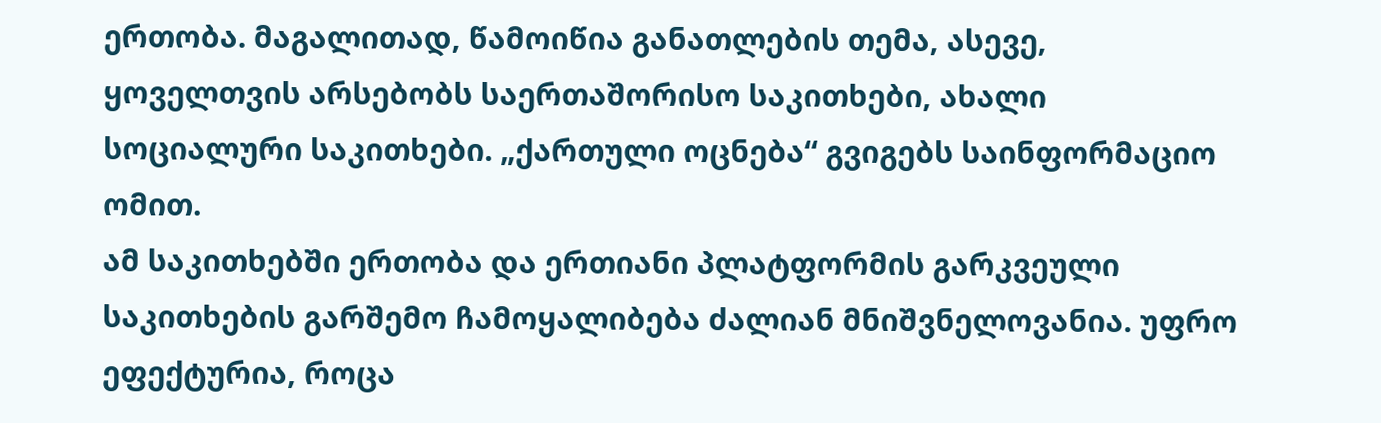ერთობა. მაგალითად, წამოიწია განათლების თემა, ასევე, ყოველთვის არსებობს საერთაშორისო საკითხები, ახალი სოციალური საკითხები. „ქართული ოცნება“ გვიგებს საინფორმაციო ომით.
ამ საკითხებში ერთობა და ერთიანი პლატფორმის გარკვეული საკითხების გარშემო ჩამოყალიბება ძალიან მნიშვნელოვანია. უფრო ეფექტურია, როცა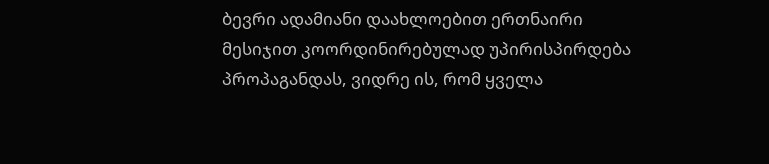ბევრი ადამიანი დაახლოებით ერთნაირი მესიჯით კოორდინირებულად უპირისპირდება პროპაგანდას, ვიდრე ის, რომ ყველა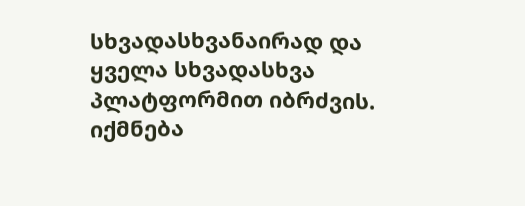სხვადასხვანაირად და ყველა სხვადასხვა პლატფორმით იბრძვის. იქმნება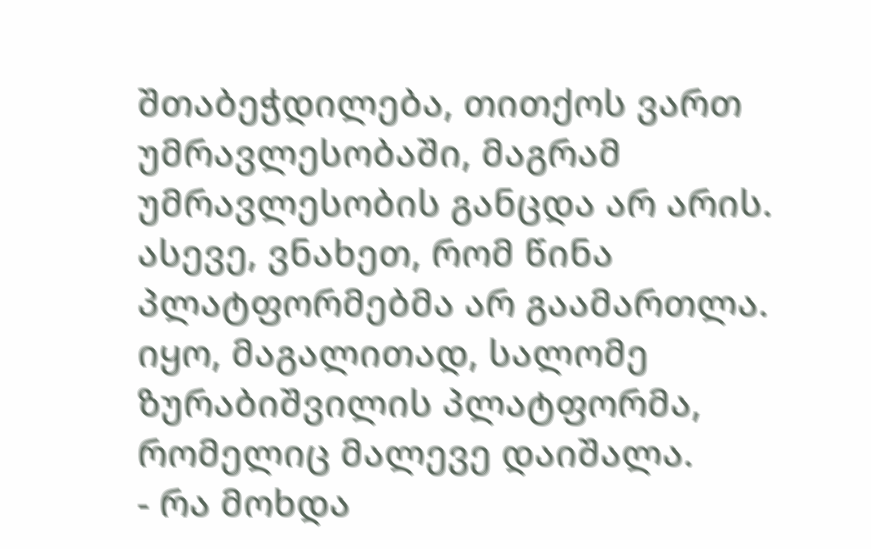შთაბეჭდილება, თითქოს ვართ უმრავლესობაში, მაგრამ უმრავლესობის განცდა არ არის.
ასევე, ვნახეთ, რომ წინა პლატფორმებმა არ გაამართლა. იყო, მაგალითად, სალომე ზურაბიშვილის პლატფორმა, რომელიც მალევე დაიშალა.
- რა მოხდა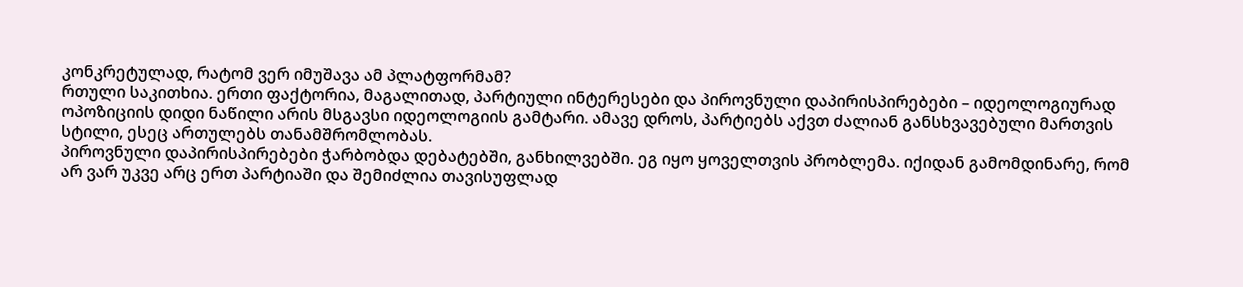კონკრეტულად, რატომ ვერ იმუშავა ამ პლატფორმამ?
რთული საკითხია. ერთი ფაქტორია, მაგალითად, პარტიული ინტერესები და პიროვნული დაპირისპირებები – იდეოლოგიურად ოპოზიციის დიდი ნაწილი არის მსგავსი იდეოლოგიის გამტარი. ამავე დროს, პარტიებს აქვთ ძალიან განსხვავებული მართვის სტილი, ესეც ართულებს თანამშრომლობას.
პიროვნული დაპირისპირებები ჭარბობდა დებატებში, განხილვებში. ეგ იყო ყოველთვის პრობლემა. იქიდან გამომდინარე, რომ არ ვარ უკვე არც ერთ პარტიაში და შემიძლია თავისუფლად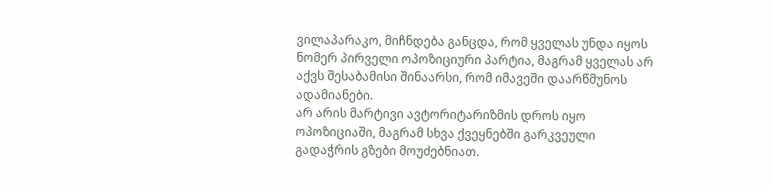ვილაპარაკო, მიჩნდება განცდა, რომ ყველას უნდა იყოს ნომერ პირველი ოპოზიციური პარტია, მაგრამ ყველას არ აქვს შესაბამისი შინაარსი, რომ იმავეში დაარწმუნოს ადამიანები.
არ არის მარტივი ავტორიტარიზმის დროს იყო ოპოზიციაში, მაგრამ სხვა ქვეყნებში გარკვეული გადაჭრის გზები მოუძებნიათ.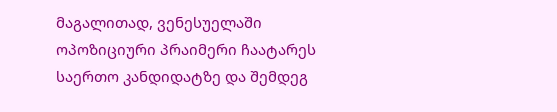მაგალითად, ვენესუელაში ოპოზიციური პრაიმერი ჩაატარეს საერთო კანდიდატზე და შემდეგ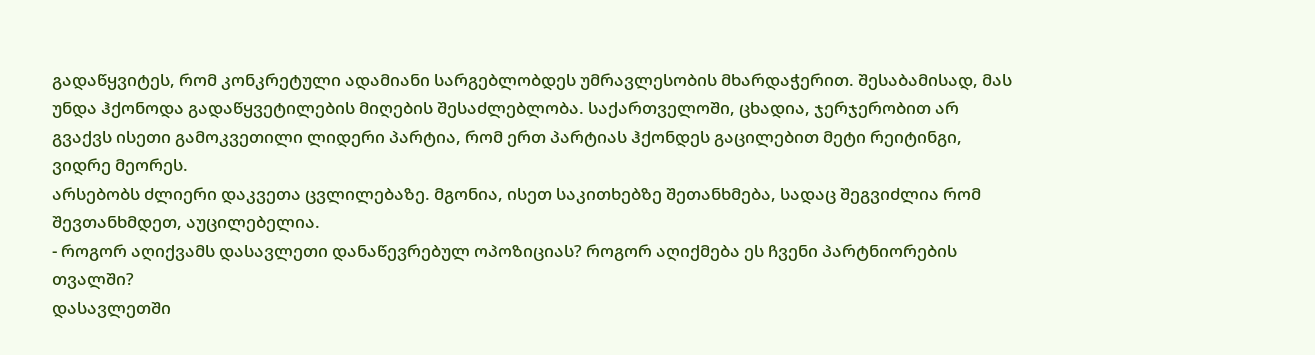გადაწყვიტეს, რომ კონკრეტული ადამიანი სარგებლობდეს უმრავლესობის მხარდაჭერით. შესაბამისად, მას უნდა ჰქონოდა გადაწყვეტილების მიღების შესაძლებლობა. საქართველოში, ცხადია, ჯერჯერობით არ გვაქვს ისეთი გამოკვეთილი ლიდერი პარტია, რომ ერთ პარტიას ჰქონდეს გაცილებით მეტი რეიტინგი, ვიდრე მეორეს.
არსებობს ძლიერი დაკვეთა ცვლილებაზე. მგონია, ისეთ საკითხებზე შეთანხმება, სადაც შეგვიძლია რომ შევთანხმდეთ, აუცილებელია.
- როგორ აღიქვამს დასავლეთი დანაწევრებულ ოპოზიციას? როგორ აღიქმება ეს ჩვენი პარტნიორების თვალში?
დასავლეთში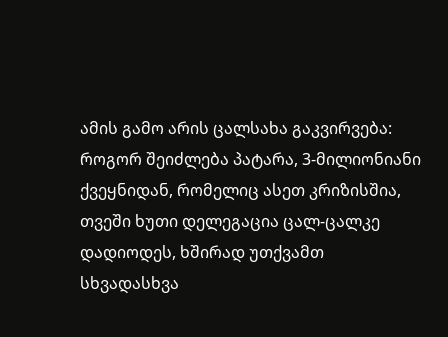ამის გამო არის ცალსახა გაკვირვება: როგორ შეიძლება პატარა, 3-მილიონიანი ქვეყნიდან, რომელიც ასეთ კრიზისშია, თვეში ხუთი დელეგაცია ცალ-ცალკე დადიოდეს, ხშირად უთქვამთ სხვადასხვა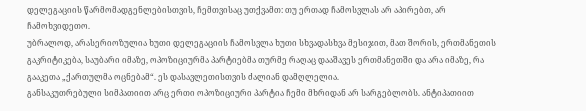დელეგაციის წარმომადგენლებისთვის, ჩემთვისაც უთქვამთ: თუ ერთად ჩამოსვლას არ აპირებთ, არ ჩამოხვიდეთო.
უბრალოდ, არასერიოზულია ხუთი დელეგაციის ჩამოსვლა ხუთი სხვადასხვა მესიჯით, მათ შორის, ერთმანეთის გაკრიტიკება, საუბარი იმაზე, ოპოზიციურმა პარტიებმა თურმე რაღაც დააშავეს ერთმანეთში და არა იმაზე, რა გააკეთა „ქართულმა ოცნებამ“. ეს დასავლეთისთვის ძალიან დამღლელია.
განსაკუთრებული სიმპათიით არც ერთი ოპოზიციური პარტია ჩემი მხრიდან არ სარგებლობს. ანტიპათიით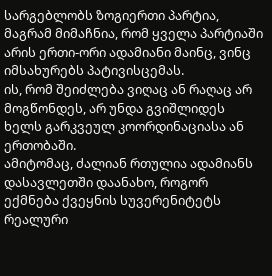სარგებლობს ზოგიერთი პარტია, მაგრამ მიმაჩნია, რომ ყველა პარტიაში არის ერთი-ორი ადამიანი მაინც, ვინც იმსახურებს პატივისცემას.
ის, რომ შეიძლება ვიღაც ან რაღაც არ მოგწონდეს, არ უნდა გვიშლიდეს ხელს გარკვეულ კოორდინაციასა ან ერთობაში.
ამიტომაც, ძალიან რთულია ადამიანს დასავლეთში დაანახო, როგორ ექმნება ქვეყნის სუვერენიტეტს რეალური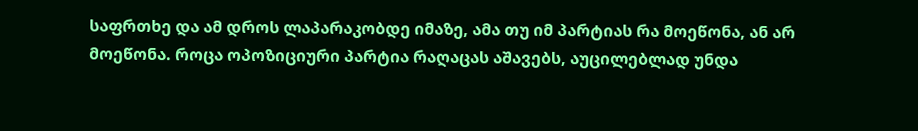საფრთხე და ამ დროს ლაპარაკობდე იმაზე, ამა თუ იმ პარტიას რა მოეწონა, ან არ მოეწონა. როცა ოპოზიციური პარტია რაღაცას აშავებს, აუცილებლად უნდა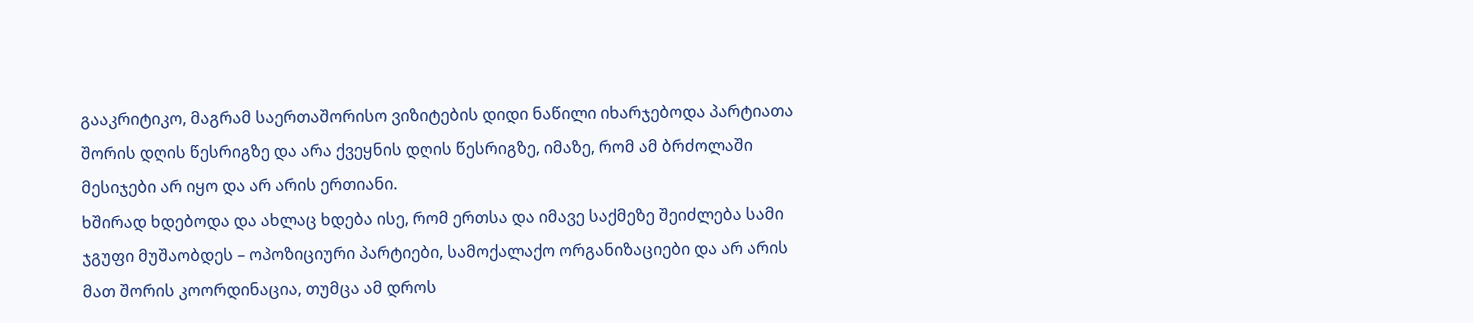გააკრიტიკო, მაგრამ საერთაშორისო ვიზიტების დიდი ნაწილი იხარჯებოდა პარტიათა შორის დღის წესრიგზე და არა ქვეყნის დღის წესრიგზე, იმაზე, რომ ამ ბრძოლაში მესიჯები არ იყო და არ არის ერთიანი.
ხშირად ხდებოდა და ახლაც ხდება ისე, რომ ერთსა და იმავე საქმეზე შეიძლება სამი ჯგუფი მუშაობდეს – ოპოზიციური პარტიები, სამოქალაქო ორგანიზაციები და არ არის მათ შორის კოორდინაცია, თუმცა ამ დროს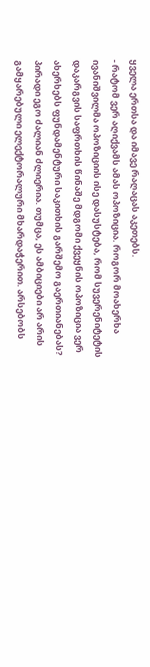ყველა ერთსა და იმავე რაღაცას აკეთებს.
- რატომ ვერ აღიქვამს ამას ოპოზიცია. როგორ მოახერხა ივანიშვილმა ოპოზიციის ისე დასუსტება, რომ სუვერენიტეტის დაკარგვის საფრთხის წინაშე მდგომი ქვეყნის ოპოზიცია ვერ ახერხებს ფუნდამენტური საკითხის გარშემო გაერთიანებას?
პირადი ეგო ძალიან ძლიერია. თუმცა, ეს ამბიციები არ არის გამყარებული ელექტორალური მხარდაჭერით. არსებობს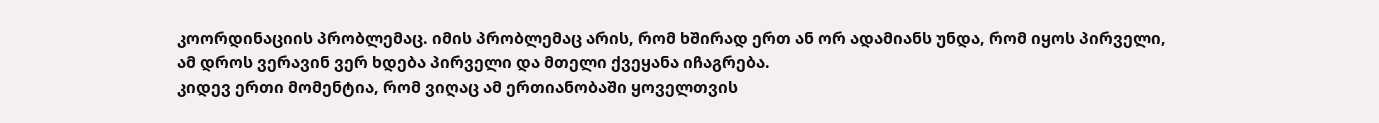კოორდინაციის პრობლემაც. იმის პრობლემაც არის, რომ ხშირად ერთ ან ორ ადამიანს უნდა, რომ იყოს პირველი, ამ დროს ვერავინ ვერ ხდება პირველი და მთელი ქვეყანა იჩაგრება.
კიდევ ერთი მომენტია, რომ ვიღაც ამ ერთიანობაში ყოველთვის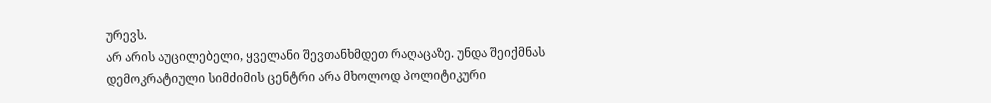ურევს.
არ არის აუცილებელი, ყველანი შევთანხმდეთ რაღაცაზე. უნდა შეიქმნას დემოკრატიული სიმძიმის ცენტრი არა მხოლოდ პოლიტიკური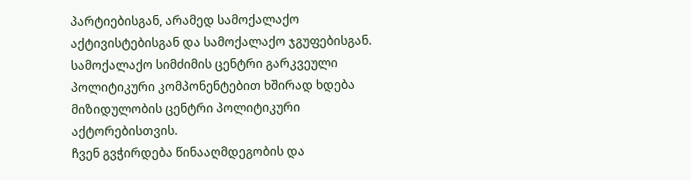პარტიებისგან, არამედ სამოქალაქო აქტივისტებისგან და სამოქალაქო ჯგუფებისგან. სამოქალაქო სიმძიმის ცენტრი გარკვეული პოლიტიკური კომპონენტებით ხშირად ხდება მიზიდულობის ცენტრი პოლიტიკური აქტორებისთვის.
ჩვენ გვჭირდება წინააღმდეგობის და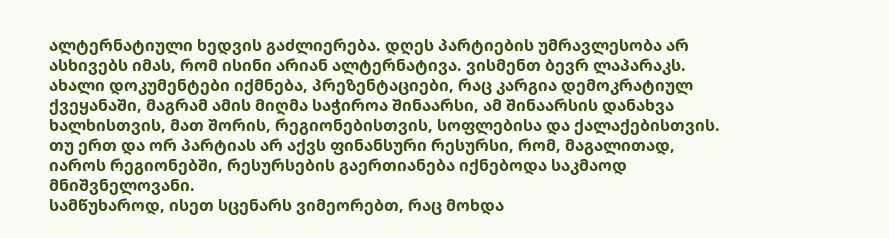ალტერნატიული ხედვის გაძლიერება. დღეს პარტიების უმრავლესობა არ ასხივებს იმას, რომ ისინი არიან ალტერნატივა. ვისმენთ ბევრ ლაპარაკს. ახალი დოკუმენტები იქმნება, პრეზენტაციები, რაც კარგია დემოკრატიულ ქვეყანაში, მაგრამ ამის მიღმა საჭიროა შინაარსი, ამ შინაარსის დანახვა ხალხისთვის, მათ შორის, რეგიონებისთვის, სოფლებისა და ქალაქებისთვის.
თუ ერთ და ორ პარტიას არ აქვს ფინანსური რესურსი, რომ, მაგალითად, იაროს რეგიონებში, რესურსების გაერთიანება იქნებოდა საკმაოდ მნიშვნელოვანი.
სამწუხაროდ, ისეთ სცენარს ვიმეორებთ, რაც მოხდა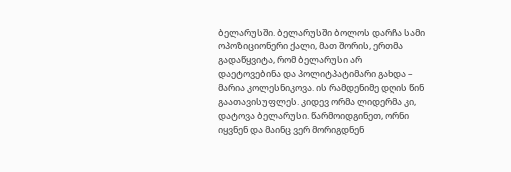ბელარუსში. ბელარუსში ბოლოს დარჩა სამი ოპოზიციონერი ქალი, მათ შორის, ერთმა გადაწყვიტა, რომ ბელარუსი არ დაეტოვებინა და პოლიტპატიმარი გახდა – მარია კოლესნიკოვა. ის რამდენიმე დღის წინ გაათავისუფლეს. კიდევ ორმა ლიდერმა კი, დატოვა ბელარუსი. წარმოიდგინეთ, ორნი იყვნენ და მაინც ვერ მორიგდნენ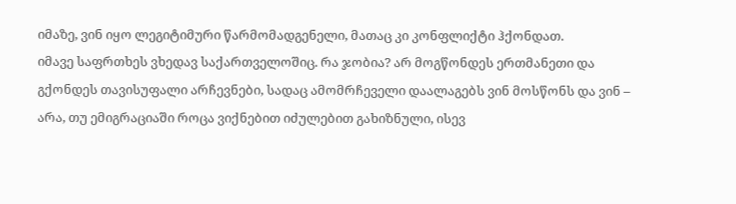იმაზე, ვინ იყო ლეგიტიმური წარმომადგენელი, მათაც კი კონფლიქტი ჰქონდათ.
იმავე საფრთხეს ვხედავ საქართველოშიც. რა ჯობია? არ მოგწონდეს ერთმანეთი და გქონდეს თავისუფალი არჩევნები, სადაც ამომრჩეველი დაალაგებს ვინ მოსწონს და ვინ – არა, თუ ემიგრაციაში როცა ვიქნებით იძულებით გახიზნული, ისევ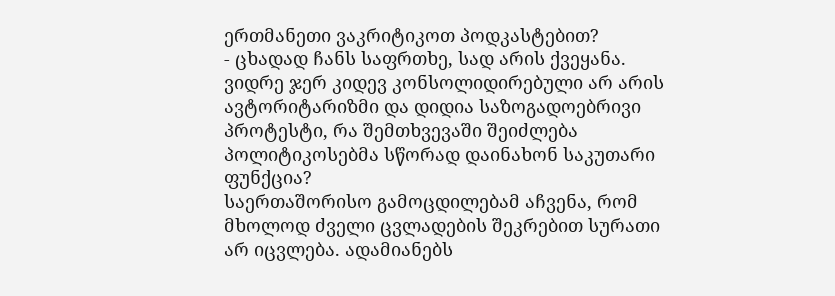ერთმანეთი ვაკრიტიკოთ პოდკასტებით?
- ცხადად ჩანს საფრთხე, სად არის ქვეყანა. ვიდრე ჯერ კიდევ კონსოლიდირებული არ არის ავტორიტარიზმი და დიდია საზოგადოებრივი პროტესტი, რა შემთხვევაში შეიძლება პოლიტიკოსებმა სწორად დაინახონ საკუთარი ფუნქცია?
საერთაშორისო გამოცდილებამ აჩვენა, რომ მხოლოდ ძველი ცვლადების შეკრებით სურათი არ იცვლება. ადამიანებს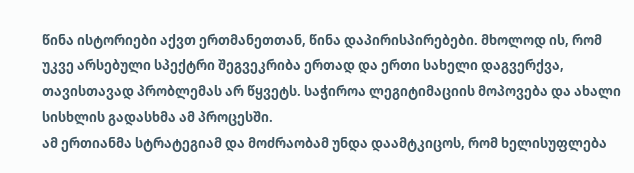წინა ისტორიები აქვთ ერთმანეთთან, წინა დაპირისპირებები. მხოლოდ ის, რომ უკვე არსებული სპექტრი შეგვეკრიბა ერთად და ერთი სახელი დაგვერქვა, თავისთავად პრობლემას არ წყვეტს. საჭიროა ლეგიტიმაციის მოპოვება და ახალი სისხლის გადასხმა ამ პროცესში.
ამ ერთიანმა სტრატეგიამ და მოძრაობამ უნდა დაამტკიცოს, რომ ხელისუფლება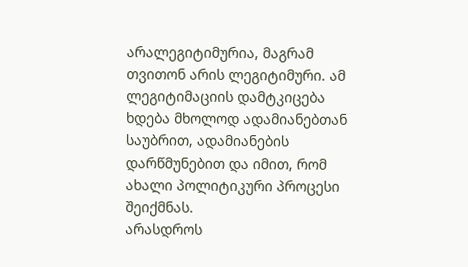არალეგიტიმურია, მაგრამ თვითონ არის ლეგიტიმური. ამ ლეგიტიმაციის დამტკიცება ხდება მხოლოდ ადამიანებთან საუბრით, ადამიანების დარწმუნებით და იმით, რომ ახალი პოლიტიკური პროცესი შეიქმნას.
არასდროს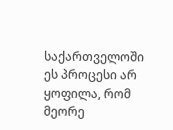საქართველოში ეს პროცესი არ ყოფილა, რომ მეორე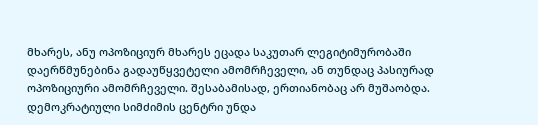მხარეს, ანუ ოპოზიციურ მხარეს ეცადა საკუთარ ლეგიტიმურობაში დაერწმუნებინა გადაუწყვეტელი ამომრჩეველი, ან თუნდაც პასიურად ოპოზიციური ამომრჩეველი. შესაბამისად, ერთიანობაც არ მუშაობდა.
დემოკრატიული სიმძიმის ცენტრი უნდა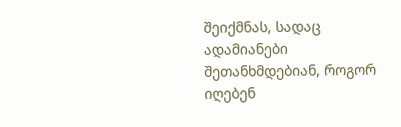შეიქმნას, სადაც ადამიანები შეთანხმდებიან, როგორ იღებენ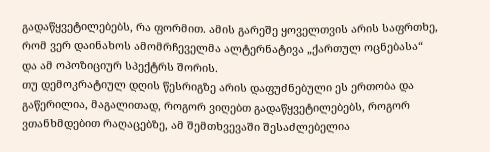გადაწყვეტილებებს, რა ფორმით. ამის გარეშე ყოველთვის არის საფრთხე, რომ ვერ დაინახოს ამომრჩეველმა ალტერნატივა „ქართულ ოცნებასა“ და ამ ოპოზიციურ სპექტრს შორის.
თუ დემოკრატიულ დღის წესრიგზე არის დაფუძნებული ეს ერთობა და გაწერილია, მაგალითად, როგორ ვიღებთ გადაწყვეტილებებს, როგორ ვთანხმდებით რაღაცებზე, ამ შემთხვევაში შესაძლებელია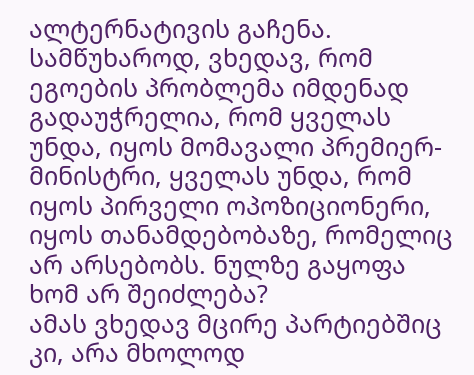ალტერნატივის გაჩენა.
სამწუხაროდ, ვხედავ, რომ ეგოების პრობლემა იმდენად გადაუჭრელია, რომ ყველას უნდა, იყოს მომავალი პრემიერ-მინისტრი, ყველას უნდა, რომ იყოს პირველი ოპოზიციონერი, იყოს თანამდებობაზე, რომელიც არ არსებობს. ნულზე გაყოფა ხომ არ შეიძლება?
ამას ვხედავ მცირე პარტიებშიც კი, არა მხოლოდ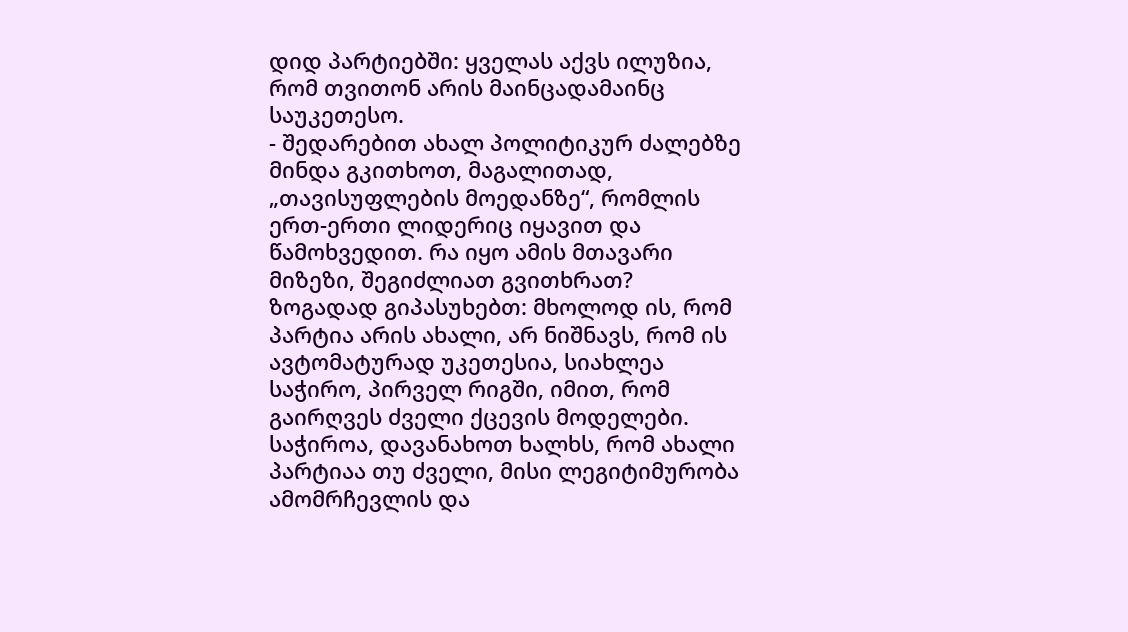დიდ პარტიებში: ყველას აქვს ილუზია, რომ თვითონ არის მაინცადამაინც საუკეთესო.
- შედარებით ახალ პოლიტიკურ ძალებზე მინდა გკითხოთ, მაგალითად, „თავისუფლების მოედანზე“, რომლის ერთ-ერთი ლიდერიც იყავით და წამოხვედით. რა იყო ამის მთავარი მიზეზი, შეგიძლიათ გვითხრათ?
ზოგადად გიპასუხებთ: მხოლოდ ის, რომ პარტია არის ახალი, არ ნიშნავს, რომ ის ავტომატურად უკეთესია, სიახლეა საჭირო, პირველ რიგში, იმით, რომ გაირღვეს ძველი ქცევის მოდელები. საჭიროა, დავანახოთ ხალხს, რომ ახალი პარტიაა თუ ძველი, მისი ლეგიტიმურობა ამომრჩევლის და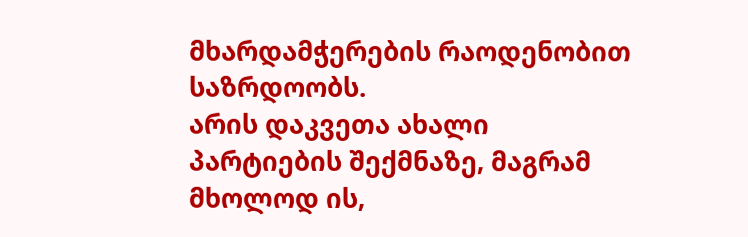მხარდამჭერების რაოდენობით საზრდოობს.
არის დაკვეთა ახალი პარტიების შექმნაზე, მაგრამ მხოლოდ ის,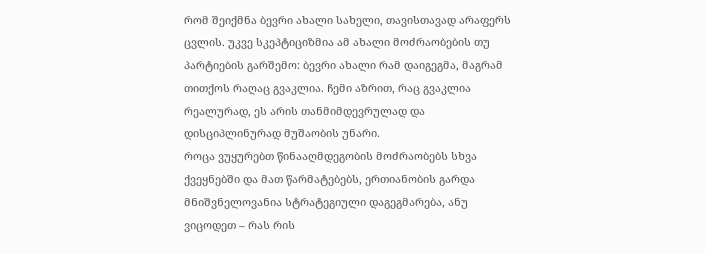რომ შეიქმნა ბევრი ახალი სახელი, თავისთავად არაფერს ცვლის. უკვე სკეპტიციზმია ამ ახალი მოძრაობების თუ პარტიების გარშემო: ბევრი ახალი რამ დაიგეგმა, მაგრამ თითქოს რაღაც გვაკლია. ჩემი აზრით, რაც გვაკლია რეალურად, ეს არის თანმიმდევრულად და დისციპლინურად მუშაობის უნარი.
როცა ვუყურებთ წინააღმდეგობის მოძრაობებს სხვა ქვეყნებში და მათ წარმატებებს, ერთიანობის გარდა მნიშვნელოვანია სტრატეგიული დაგეგმარება, ანუ ვიცოდეთ – რას რის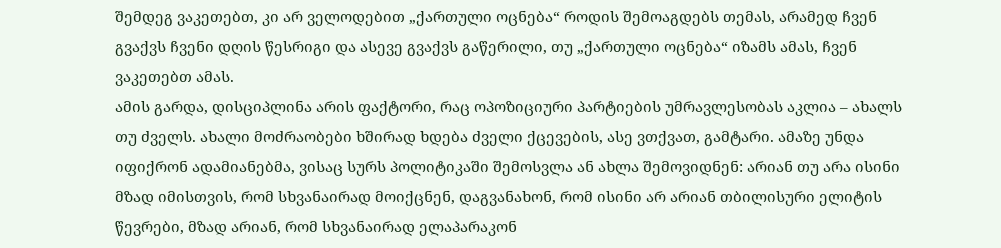შემდეგ ვაკეთებთ, კი არ ველოდებით „ქართული ოცნება“ როდის შემოაგდებს თემას, არამედ ჩვენ გვაქვს ჩვენი დღის წესრიგი და ასევე გვაქვს გაწერილი, თუ „ქართული ოცნება“ იზამს ამას, ჩვენ ვაკეთებთ ამას.
ამის გარდა, დისციპლინა არის ფაქტორი, რაც ოპოზიციური პარტიების უმრავლესობას აკლია – ახალს თუ ძველს. ახალი მოძრაობები ხშირად ხდება ძველი ქცევების, ასე ვთქვათ, გამტარი. ამაზე უნდა იფიქრონ ადამიანებმა, ვისაც სურს პოლიტიკაში შემოსვლა ან ახლა შემოვიდნენ: არიან თუ არა ისინი მზად იმისთვის, რომ სხვანაირად მოიქცნენ, დაგვანახონ, რომ ისინი არ არიან თბილისური ელიტის წევრები, მზად არიან, რომ სხვანაირად ელაპარაკონ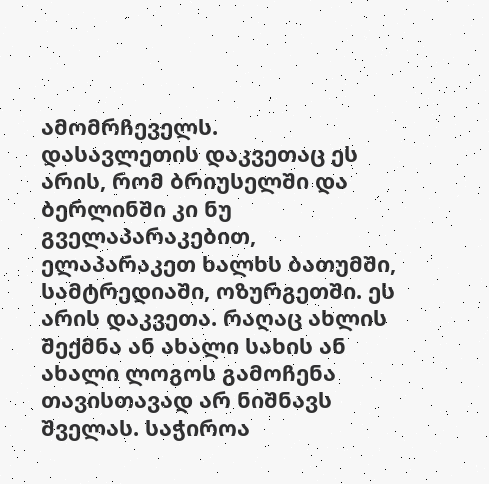ამომრჩეველს.
დასავლეთის დაკვეთაც ეს არის, რომ ბრიუსელში და ბერლინში კი ნუ გველაპარაკებით, ელაპარაკეთ ხალხს ბათუმში, სამტრედიაში, ოზურგეთში. ეს არის დაკვეთა. რაღაც ახლის შექმნა ან ახალი სახის ან ახალი ლოგოს გამოჩენა თავისთავად არ ნიშნავს შველას. საჭიროა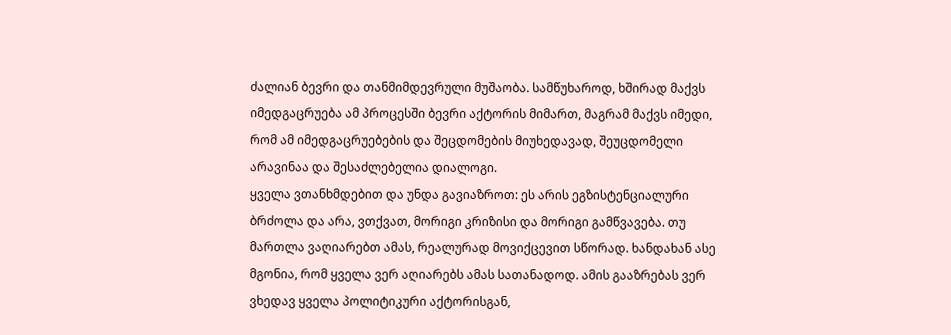ძალიან ბევრი და თანმიმდევრული მუშაობა. სამწუხაროდ, ხშირად მაქვს იმედგაცრუება ამ პროცესში ბევრი აქტორის მიმართ, მაგრამ მაქვს იმედი, რომ ამ იმედგაცრუებების და შეცდომების მიუხედავად, შეუცდომელი არავინაა და შესაძლებელია დიალოგი.
ყველა ვთანხმდებით და უნდა გავიაზროთ: ეს არის ეგზისტენციალური ბრძოლა და არა, ვთქვათ, მორიგი კრიზისი და მორიგი გამწვავება. თუ მართლა ვაღიარებთ ამას, რეალურად მოვიქცევით სწორად. ხანდახან ასე მგონია, რომ ყველა ვერ აღიარებს ამას სათანადოდ. ამის გააზრებას ვერ ვხედავ ყველა პოლიტიკური აქტორისგან,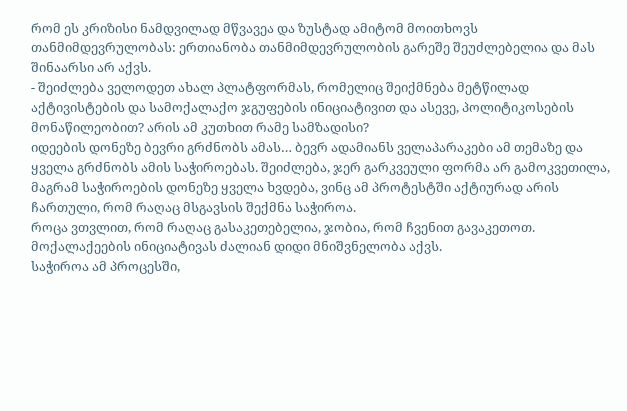რომ ეს კრიზისი ნამდვილად მწვავეა და ზუსტად ამიტომ მოითხოვს თანმიმდევრულობას: ერთიანობა თანმიმდევრულობის გარეშე შეუძლებელია და მას შინაარსი არ აქვს.
- შეიძლება ველოდეთ ახალ პლატფორმას, რომელიც შეიქმნება მეტწილად აქტივისტების და სამოქალაქო ჯგუფების ინიციატივით და ასევე, პოლიტიკოსების მონაწილეობით? არის ამ კუთხით რამე სამზადისი?
იდეების დონეზე ბევრი გრძნობს ამას… ბევრ ადამიანს ველაპარაკები ამ თემაზე და ყველა გრძნობს ამის საჭიროებას. შეიძლება, ჯერ გარკვეული ფორმა არ გამოკვეთილა, მაგრამ საჭიროების დონეზე ყველა ხვდება, ვინც ამ პროტესტში აქტიურად არის ჩართული, რომ რაღაც მსგავსის შექმნა საჭიროა.
როცა ვთვლით, რომ რაღაც გასაკეთებელია, ჯობია, რომ ჩვენით გავაკეთოთ. მოქალაქეების ინიციატივას ძალიან დიდი მნიშვნელობა აქვს.
საჭიროა ამ პროცესში,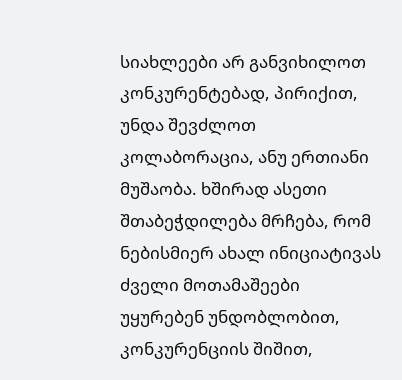სიახლეები არ განვიხილოთ კონკურენტებად, პირიქით, უნდა შევძლოთ კოლაბორაცია, ანუ ერთიანი მუშაობა. ხშირად ასეთი შთაბეჭდილება მრჩება, რომ ნებისმიერ ახალ ინიციატივას ძველი მოთამაშეები უყურებენ უნდობლობით, კონკურენციის შიშით,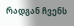რადგან ჩვენს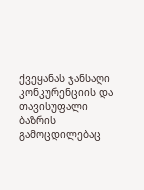ქვეყანას ჯანსაღი კონკურენციის და თავისუფალი ბაზრის გამოცდილებაც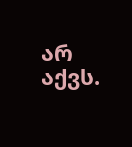არ აქვს.